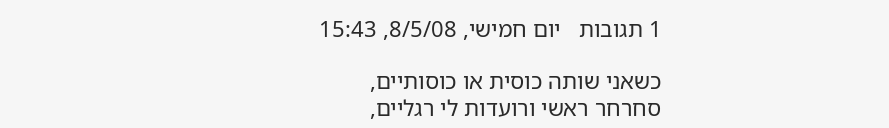1 תגובות   יום חמישי, 8/5/08, 15:43

כשאני שותה כוסית או כוסותיים,
סחרחר ראשי ורועדות לי רגליים,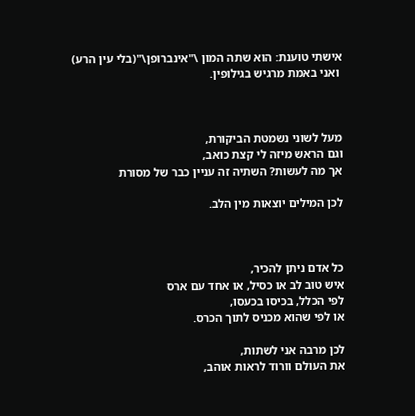אישתי טוענת: הוא שתה המון \"אינברופן\"(בלי עין הרע)
 ואני באמת מרגיש בגילופין.



מעל לשוני נשמטת הביקורת,
וגם הראש מיזה לי קצת כואב,
אך מה לעשות? השתיה זה עניין כבר של מסורת

לכן המילים יוצאות מין הלב.



כל אדם ניתן להכיר,
איש טוב לב או כסיל, או אחד עם ארס
לפי הכלל, בכיסו בכעסו,
או לפי שהוא מכניס לתוך הכרס.

לכן מרבה אני לשתות,
את העולם וורוד לראות אוהב,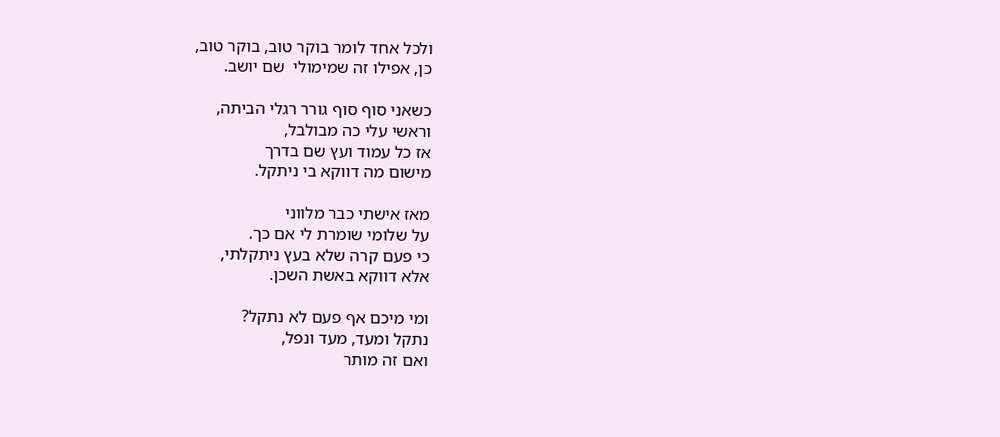ולכל אחד לומר בוקר טוב, בוקר טוב,
כן, אפילו זה שמימולי  שם יושב.

כשאני סוף סוף גורר רגלי הביתה,
וראשי עלי כה מבולבל,
אז כל עמוד ועץ שם בדרך
מישום מה דווקא בי ניתקל.

מאז אישתי כבר מלווני
על שלומי שומרת לי אם כך.
כי פעם קרה שלא בעץ ניתקלתי,
אלא דווקא באשת השכן.

ומי מיכם אף פעם לא נתקל?
נתקל ומעד, מעד ונפל,
ואם זה מותר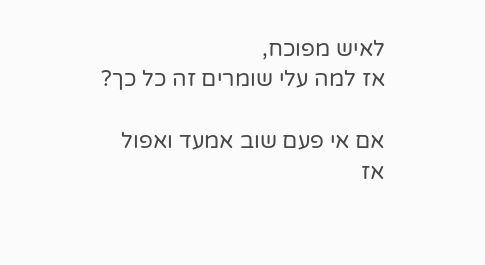לאיש מפוכח,
אז למה עלי שומרים זה כל כך?

אם אי פעם שוב אמעד ואפול
אז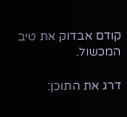קודם אבדוק את טיב המכשול.

דרג את התוכן: